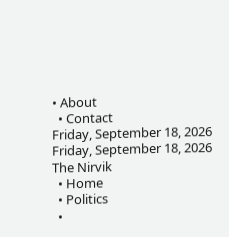• About
  • Contact
Friday, September 18, 2026
Friday, September 18, 2026
The Nirvik
  • Home
  • Politics
  •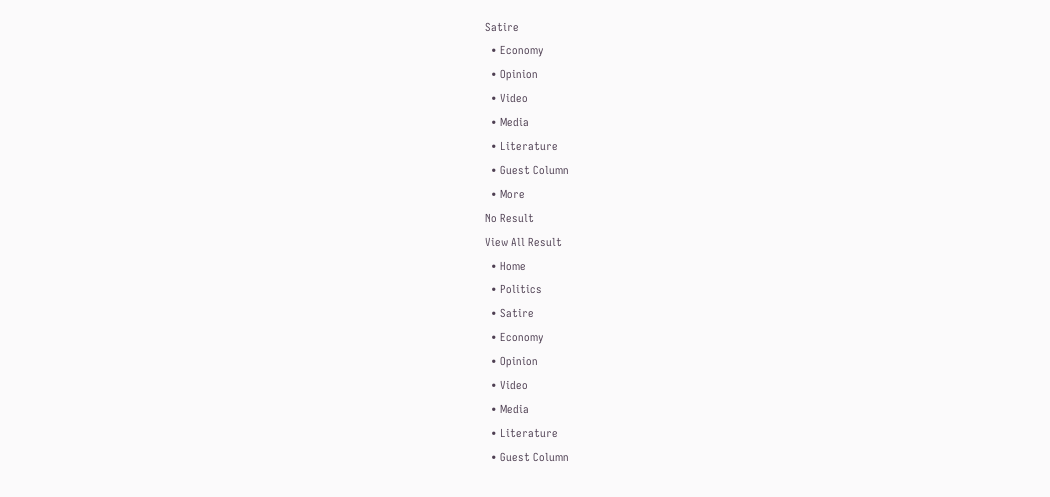Satire
  • Economy
  • Opinion
  • Video
  • Media
  • Literature
  • Guest Column
  • More
No Result
View All Result
  • Home
  • Politics
  • Satire
  • Economy
  • Opinion
  • Video
  • Media
  • Literature
  • Guest Column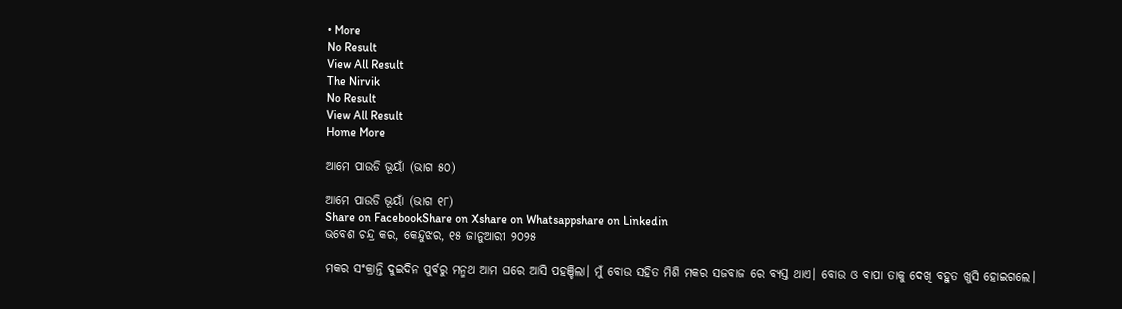• More
No Result
View All Result
The Nirvik
No Result
View All Result
Home More

ଆମେ ପାଉଡି ଭୂୟାଁ (ଭାଗ ୫୦)

ଆମେ ପାଉଡି ଭୂୟାଁ (ଭାଗ ୧୮)
Share on FacebookShare on Xshare on Whatsappshare on Linkedin
ଭବେଶ ଚନ୍ଦ୍ର କର, କେନ୍ଦୁଝର, ୧୫ ଜାନୁଆରୀ ୨୦୨୫

ମକର ସଂକ୍ରାନ୍ତି ଦୁଇଦିନ ପୁର୍ବରୁ ମନ୍ମଥ ଆମ ଘରେ ଆସି ପହଞ୍ଚିଲା। ମୁଁ ବୋଉ ସହିତ ମିଶି ମକର ସଜବାଜ ରେ ବ୍ୟସ୍ତ ଥାଏ। ବୋଉ ଓ ବାପା ତାକୁ ଦେଖି ବହୁତ ଖୁସି ହୋଇଗଲେ।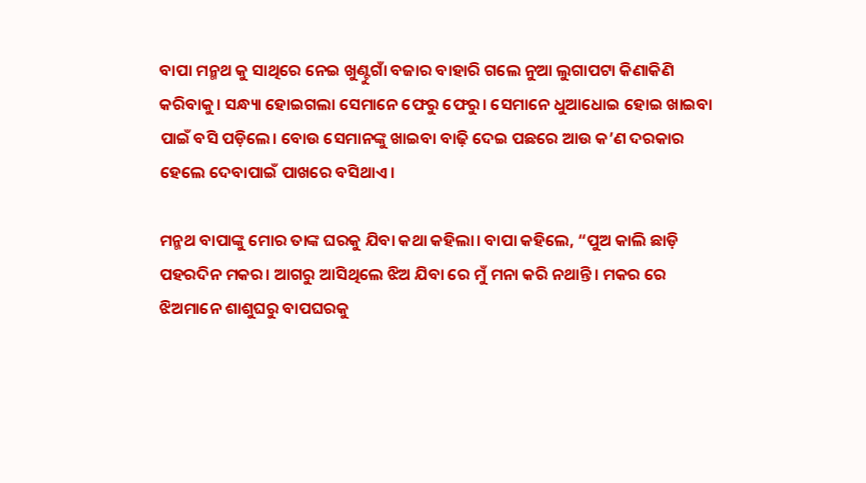ବାପା ମନ୍ମଥ କୁ ସାଥିରେ ନେଇ ଖୁଣ୍ଟୁଗାଁ ବଜାର ବାହାରି ଗଲେ ନୁଆ ଲୁଗାପଟା କିଣାକିଣି କରିବାକୁ। ସନ୍ଧ୍ୟା ହୋଇଗଲା ସେମାନେ ଫେରୁ ଫେରୁ। ସେମାନେ ଧୁଆଧୋଇ ହୋଇ ଖାଇବା ପାଇଁ ବସି ପଡ଼ିଲେ। ବୋଉ ସେମାନଙ୍କୁ ଖାଇବା ବାଢ଼ି ଦେଇ ପଛରେ ଆଉ କ’ଣ ଦରକାର ହେଲେ ଦେବାପାଇଁ ପାଖରେ ବସିଥାଏ।

ମନ୍ମଥ ବାପାଙ୍କୁ ମୋର ତାଙ୍କ ଘରକୁ ଯିବା କଥା କହିଲା। ବାପା କହିଲେ, “ପୁଅ କାଲି ଛାଡ଼ି ପହରଦିନ ମକର। ଆଗରୁ ଆସିଥିଲେ ଝିଅ ଯିବା ରେ ମୁଁ ମନା କରି ନଥାନ୍ତି। ମକର ରେ ଝିଅମାନେ ଶାଶୁଘରୁ ବାପଘରକୁ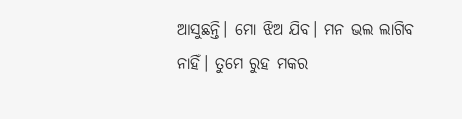ଆସୁଛନ୍ତି। ମୋ ଝିଅ ଯିବ। ମନ ଭଲ ଲାଗିବ ନାହିଁ। ତୁମେ ରୁହ ମକର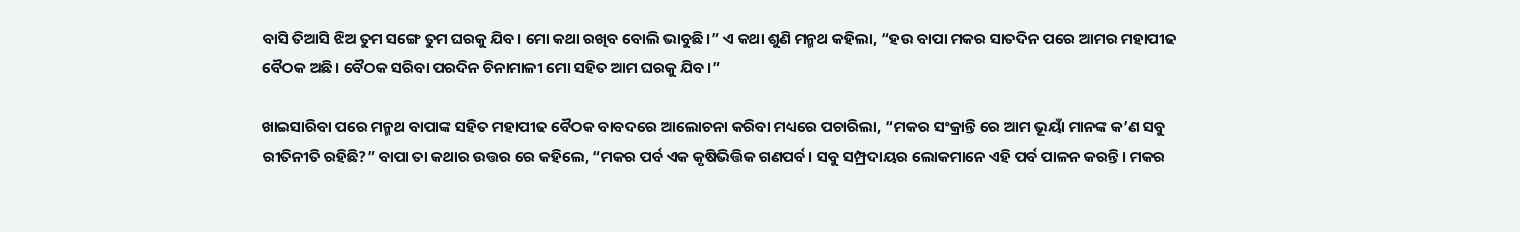ବାସି ତିଆସି ଝିଅ ତୁମ ସଙ୍ଗେ ତୁମ ଘରକୁ ଯିବ। ମୋ କଥା ରଖିବ ବୋଲି ଭାବୁଛି।” ଏ କଥା ଶୁଣି ମନ୍ମଥ କହିଲା, “ହଉ ବାପା ମକର ସାତଦିନ ପରେ ଆମର ମହାପୀଢ ବୈଠକ ଅଛି। ବୈଠକ ସରିବା ପରଦିନ ଚିନାମାଳୀ ମୋ ସହିତ ଆମ ଘରକୁ ଯିବ।”

ଖାଇସାରିବା ପରେ ମନ୍ମଥ ବାପାଙ୍କ ସହିତ ମହାପୀଢ ବୈଠକ ବାବଦରେ ଆଲୋଚନା କରିବା ମଧ୍ୟରେ ପଚାରିଲା, “ମକର ସଂକ୍ରାନ୍ତି ରେ ଆମ ଭୂୟାଁ ମାନଙ୍କ କ’ଣ ସବୁ ରୀତିନୀତି ରହିଛି?” ବାପା ତା କଥାର ଉତ୍ତର ରେ କହିଲେ, “ମକର ପର୍ବ ଏକ କୃଷିଭିତ୍ତିକ ଗଣପର୍ବ। ସବୁ ସମ୍ପ୍ରଦାୟର ଲୋକମାନେ ଏହି ପର୍ବ ପାଳନ କରନ୍ତି। ମକର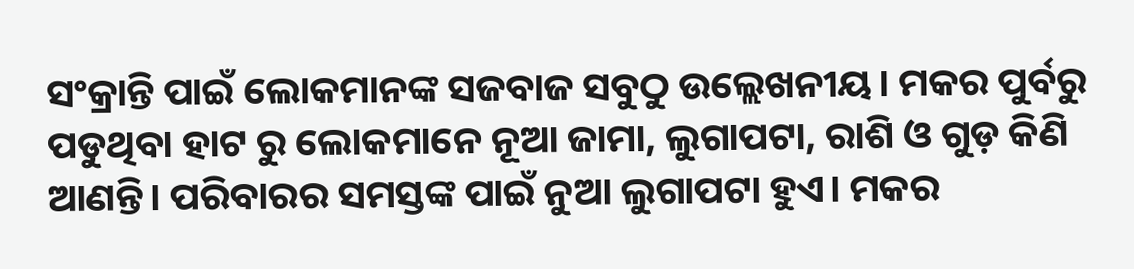ସଂକ୍ରାନ୍ତି ପାଇଁ ଲୋକମାନଙ୍କ ସଜବାଜ ସବୁଠୁ ଉଲ୍ଲେଖନୀୟ। ମକର ପୁର୍ବରୁ ପଡୁଥିବା ହାଟ ରୁ ଲୋକମାନେ ନୂଆ ଜାମା, ଲୁଗାପଟା, ରାଶି ଓ ଗୁଡ଼ କିଣି ଆଣନ୍ତି। ପରିବାରର ସମସ୍ତଙ୍କ ପାଇଁ ନୁଆ ଲୁଗାପଟା ହୁଏ। ମକର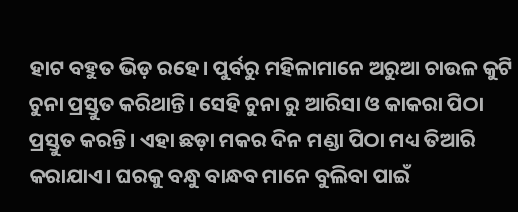ହାଟ ବହୁତ ଭିଡ଼ ରହେ। ପୁର୍ବରୁ ମହିଳାମାନେ ଅରୁଆ ଚାଉଳ କୁଟି ଚୁନା ପ୍ରସ୍ତୁତ କରିଥାନ୍ତି। ସେହି ଚୁନା ରୁ ଆରିସା ଓ କାକରା ପିଠା ପ୍ରସ୍ତୁତ କରନ୍ତି। ଏହା ଛଡ଼ା ମକର ଦିନ ମଣ୍ଡା ପିଠା ମଧ୍ୟ ତିଆରି କରାଯାଏ। ଘରକୁ ବନ୍ଧୁ ବାନ୍ଧବ ମାନେ ବୁଲିବା ପାଇଁ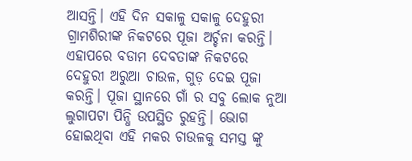ଆସନ୍ତି। ଏହି ଦିନ ସକାଳୁ ସକାଳୁ ଦେହୁରୀ ଗ୍ରାମଶିରୀଙ୍କ ନିକଟରେ ପୂଜା ଅର୍ଚ୍ଚନା କରନ୍ତି। ଏହାପରେ ବଡାମ ଦେବତାଙ୍କ ନିକଟରେ ଦେହୁରୀ ଅରୁଆ ଚାଉଳ, ଗୁଡ଼ ଦେଇ ପୂଜା କରନ୍ତି। ପୂଜା ସ୍ଥାନରେ ଗାଁ ର ସବୁ ଲୋକ ନୁଆ ଲୁଗାପଟା ପିନ୍ଧି ଉପସ୍ଥିତ ରୁହନ୍ତି। ଭୋଗ ହୋଇଥିବା ଏହି ମକର ଚାଉଳକୁ ସମସ୍ତ ଙ୍କୁ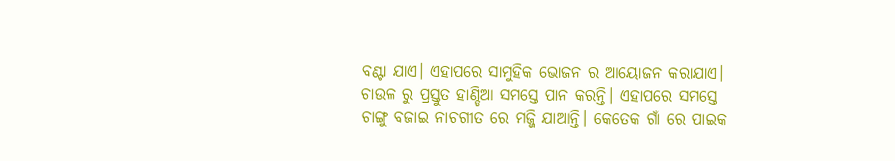ବଣ୍ଟା ଯାଏ। ଏହାପରେ ସାମୁହିକ ଭୋଜନ ର ଆୟୋଜନ କରାଯାଏ। ଚାଉଳ ରୁ ପ୍ରସ୍ତୁତ ହାଣ୍ଡିଆ ସମସ୍ତେ ପାନ କରନ୍ତି। ଏହାପରେ ସମସ୍ତେ ଚାଙ୍ଗୁ ବଜାଇ ନାଚଗୀତ ରେ ମଜ୍ଜି ଯାଆନ୍ତି। କେତେକ ଗାଁ ରେ ପାଇକ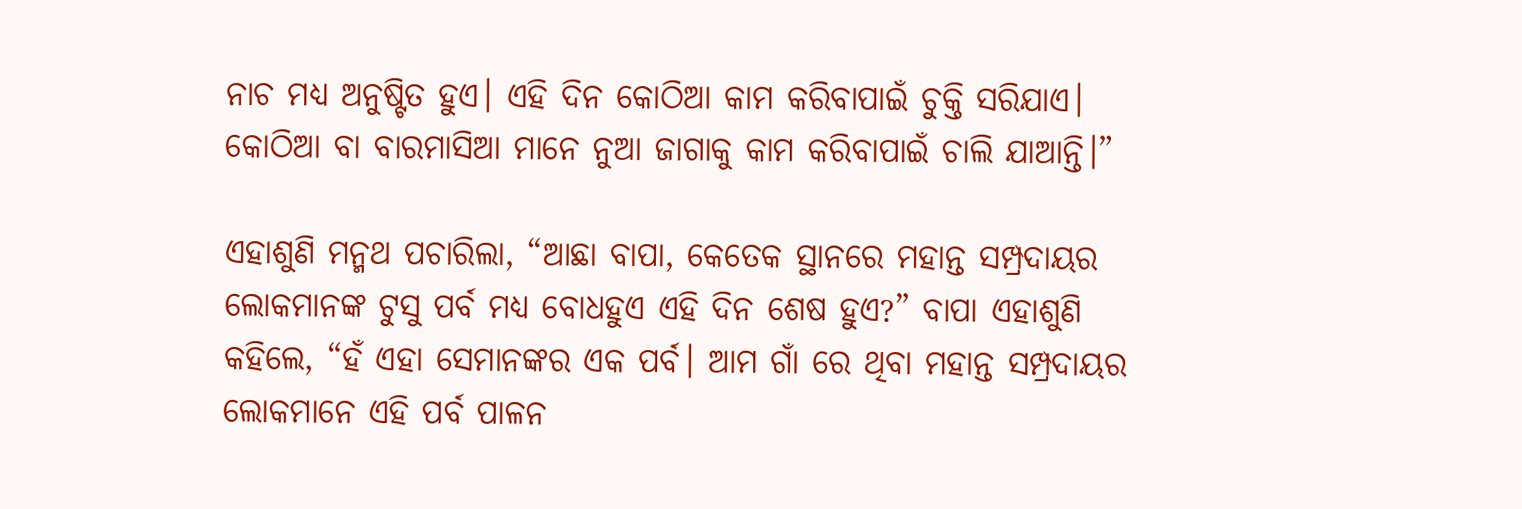ନାଚ ମଧ୍ୟ ଅନୁଷ୍ଟିତ ହୁଏ। ଏହି ଦିନ କୋଠିଆ କାମ କରିବାପାଇଁ ଚୁକ୍ତି ସରିଯାଏ। କୋଠିଆ ବା ବାରମାସିଆ ମାନେ ନୁଆ ଜାଗାକୁ କାମ କରିବାପାଇଁ ଚାଲି ଯାଆନ୍ତି।”

ଏହାଶୁଣି ମନ୍ମଥ ପଚାରିଲା, “ଆଛା ବାପା, କେତେକ ସ୍ଥାନରେ ମହାନ୍ତ ସମ୍ପ୍ରଦାୟର ଲୋକମାନଙ୍କ ଟୁସୁ ପର୍ବ ମଧ୍ୟ ବୋଧହୁଏ ଏହି ଦିନ ଶେଷ ହୁଏ?” ବାପା ଏହାଶୁଣି କହିଲେ, “ହଁ ଏହା ସେମାନଙ୍କର ଏକ ପର୍ବ। ଆମ ଗାଁ ରେ ଥିବା ମହାନ୍ତ ସମ୍ପ୍ରଦାୟର ଲୋକମାନେ ଏହି ପର୍ବ ପାଳନ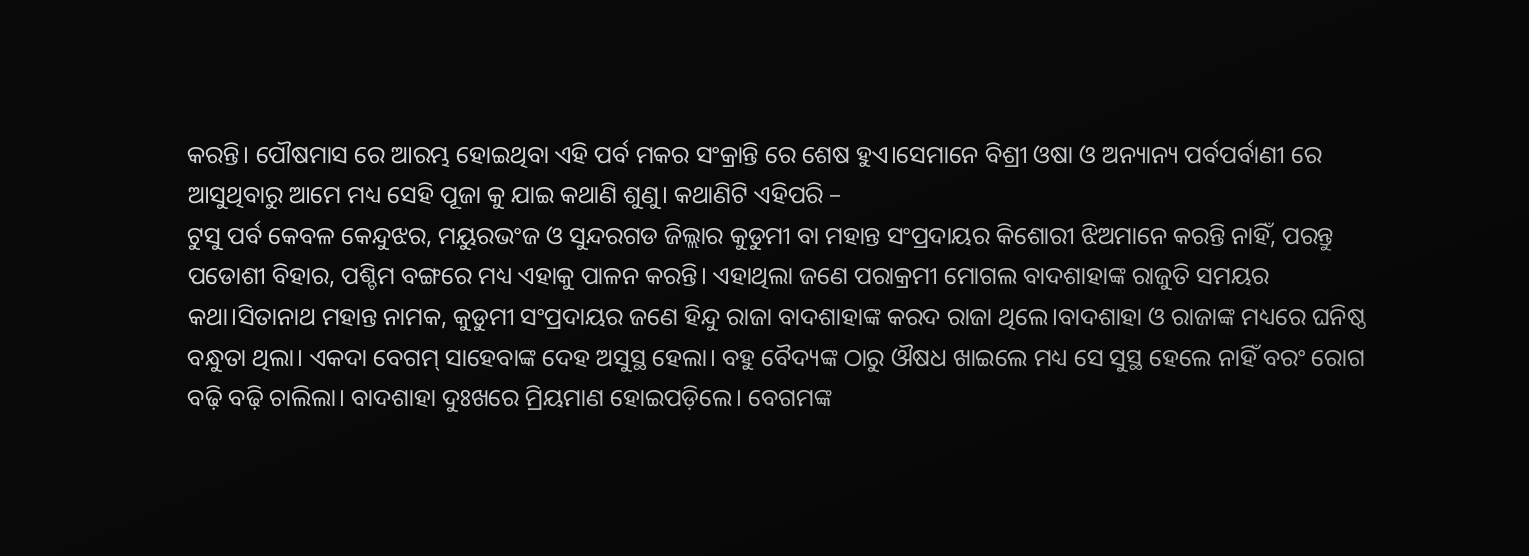କରନ୍ତି। ପୌଷମାସ ରେ ଆରମ୍ଭ ହୋଇଥିବା ଏହି ପର୍ବ ମକର ସଂକ୍ରାନ୍ତି ରେ ଶେଷ ହୁଏ।ସେମାନେ ବିଶ୍ରୀ ଓଷା ଓ ଅନ୍ୟାନ୍ୟ ପର୍ବପର୍ବାଣୀ ରେ ଆସୁଥିବାରୁ ଆମେ ମଧ୍ୟ ସେହି ପୂଜା କୁ ଯାଇ କଥାଣି ଶୁଣୁ। କଥାଣିଟି ଏହିପରି –
ଟୁସୁ ପର୍ବ କେବଳ କେନ୍ଦୁଝର, ମୟୁରଭଂଜ ଓ ସୁନ୍ଦରଗଡ ଜିଲ୍ଲାର କୁଡୁମୀ ବା ମହାନ୍ତ ସଂପ୍ରଦାୟର କିଶୋରୀ ଝିଅମାନେ କରନ୍ତି ନାହିଁ, ପରନ୍ତୁ ପଡୋଶୀ ବିହାର, ପଶ୍ଚିମ ବଙ୍ଗରେ ମଧ୍ୟ ଏହାକୁ ପାଳନ କରନ୍ତି। ଏହାଥିଲା ଜଣେ ପରାକ୍ରମୀ ମୋଗଲ ବାଦଶାହାଙ୍କ ରାଜୁତି ସମୟର କଥା।ସିତାନାଥ ମହାନ୍ତ ନାମକ, କୁଡୁମୀ ସଂପ୍ରଦାୟର ଜଣେ ହିନ୍ଦୁ ରାଜା ବାଦଶାହାଙ୍କ କରଦ ରାଜା ଥିଲେ।ବାଦଶାହା ଓ ରାଜାଙ୍କ ମଧ୍ୟରେ ଘନିଷ୍ଠ ବନ୍ଧୁତା ଥିଲା। ଏକଦା ବେଗମ୍ ସାହେବାଙ୍କ ଦେହ ଅସୁସ୍ଥ ହେଲା। ବହୁ ବୈଦ୍ୟଙ୍କ ଠାରୁ ଔଷଧ ଖାଇଲେ ମଧ୍ୟ ସେ ସୁସ୍ଥ ହେଲେ ନାହିଁ ବରଂ ରୋଗ ବଢ଼ି ବଢ଼ି ଚାଲିଲା। ବାଦଶାହା ଦୁଃଖରେ ମ୍ରିୟମାଣ ହୋଇପଡ଼ିଲେ। ବେଗମଙ୍କ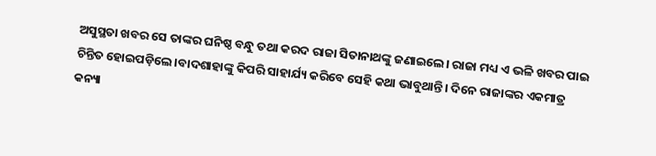ଅସୁସ୍ଥତା ଖବର ସେ ତାଙ୍କର ଘନିଷ୍ଠ ବନ୍ଧୁ ତଥା କରଦ ରାଜା ସିତାନାଥଙ୍କୁ ଜଣାଇଲେ। ରାଜା ମଧ୍ୟ ଏ ଭଳି ଖବର ପାଇ ଚିନ୍ତିତ ହୋଇପଡ଼ିଲେ।ବାଦଶାହାଙ୍କୁ କିପରି ସାହାର୍ଯ୍ୟ କରିବେ ସେହି କଥା ଭାବୁଥାନ୍ତି। ଦିନେ ରାଜାଙ୍କର ଏକମାତ୍ର କନ୍ୟା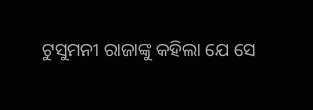ଟୁସୁମନୀ ରାଜାଙ୍କୁ କହିଲା ଯେ ସେ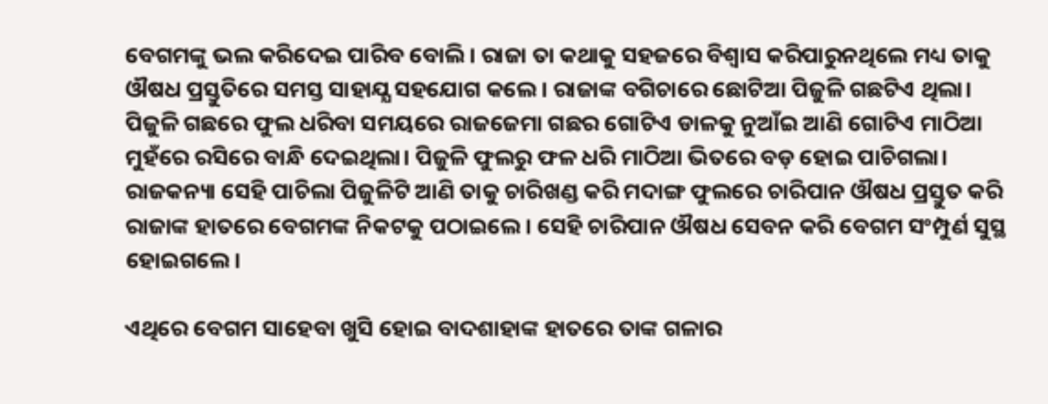ବେଗମଙ୍କୁ ଭଲ କରିଦେଇ ପାରିବ ବୋଲି। ରାଜା ତା କଥାକୁ ସହଜରେ ବିଶ୍ବାସ କରିପାରୁନଥିଲେ ମଧ୍ୟ ତାକୁ ଔଷଧ ପ୍ରସ୍ତୁତିରେ ସମସ୍ତ ସାହାଯ୍ଯ ସହଯୋଗ କଲେ। ରାଜାଙ୍କ ବଗିଚାରେ ଛୋଟିଆ ପିଜୁଳି ଗଛଟିଏ ଥିଲା। ପିଜୁଳି ଗଛରେ ଫୁଲ ଧରିବା ସମୟରେ ରାଜଜେମା ଗଛର ଗୋଟିଏ ଡାଳକୁ ନୁଆଁଇ ଆଣି ଗୋଟିଏ ମାଠିଆ ମୁହଁରେ ରସିରେ ବାନ୍ଧି ଦେଇଥିଲା। ପିଜୁଳି ଫୁଲରୁ ଫଳ ଧରି ମାଠିଆ ଭିତରେ ବଡ଼ ହୋଇ ପାଚିଗଲା। ରାଜକନ୍ୟା ସେହି ପାଚିଲା ପିଜୁଳିଟି ଆଣି ତାକୁ ଚାରିଖଣ୍ଡ କରି ମଦାଙ୍ଗ ଫୁଲରେ ଚାରିପାନ ଔଷଧ ପ୍ରସ୍ତୁତ କରି ରାଜାଙ୍କ ହାତରେ ବେଗମଙ୍କ ନିକଟକୁ ପଠାଇଲେ। ସେହି ଚାରିପାନ ଔଷଧ ସେବନ କରି ବେଗମ ସଂମ୍ପୁର୍ଣ ସୁସ୍ଥ ହୋଇଗଲେ।

ଏଥିରେ ବେଗମ ସାହେବା ଖୁସି ହୋଇ ବାଦଶାହାଙ୍କ ହାତରେ ତାଙ୍କ ଗଳାର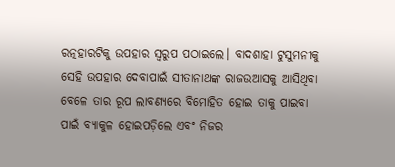ରତ୍ନହାରଟିକୁ ଉପହାର ସ୍ବରୁପ ପଠାଇଲେ। ବାଦଶାହା ଟୁସୁମନୀକୁ ସେହି ଉପହାର ଦେବାପାଇଁ ସୀତାନାଥଙ୍କ ରାଜଉଆସକୁ ଆସିଥିବା ବେଳେ ତାର ରୂପ ଲାବଣ୍ୟରେ ବିମୋହିତ ହୋଇ ତାକୁ ପାଇବା ପାଇଁ ବ୍ୟାକୁଳ ହୋଇପଡ଼ିଲେ ଏବଂ ନିଜର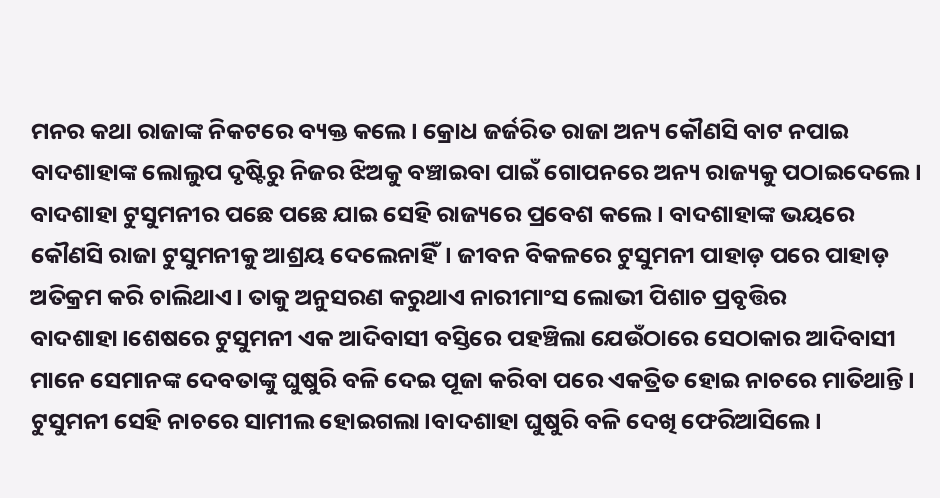ମନର କଥା ରାଜାଙ୍କ ନିକଟରେ ବ୍ୟକ୍ତ କଲେ। କ୍ରୋଧ ଜର୍ଜରିତ ରାଜା ଅନ୍ୟ କୌଣସି ବାଟ ନପାଇ ବାଦଶାହାଙ୍କ ଲୋଲୁପ ଦୃଷ୍ଟିରୁ ନିଜର ଝିଅକୁ ବଞ୍ଚାଇବା ପାଇଁ ଗୋପନରେ ଅନ୍ୟ ରାଜ୍ୟକୁ ପଠାଇଦେଲେ। ବାଦଶାହା ଟୁସୁମନୀର ପଛେ ପଛେ ଯାଇ ସେହି ରାଜ୍ୟରେ ପ୍ରବେଶ କଲେ। ବାଦଶାହାଙ୍କ ଭୟରେ କୌଣସି ରାଜା ଟୁସୁମନୀକୁ ଆଶ୍ରୟ ଦେଲେନାହିଁ। ଜୀବନ ବିକଳରେ ଟୁସୁମନୀ ପାହାଡ଼ ପରେ ପାହାଡ଼ ଅତିକ୍ରମ କରି ଚାଲିଥାଏ। ତାକୁ ଅନୁସରଣ କରୁଥାଏ ନାରୀମାଂସ ଲୋଭୀ ପିଶାଚ ପ୍ରବୃତ୍ତିର ବାଦଶାହା।ଶେଷରେ ଟୁସୁମନୀ ଏକ ଆଦିବାସୀ ବସ୍ତିରେ ପହଞ୍ଚିଲା ଯେଉଁଠାରେ ସେଠାକାର ଆଦିବାସୀ ମାନେ ସେମାନଙ୍କ ଦେବତାଙ୍କୁ ଘୁଷୁରି ବଳି ଦେଇ ପୂଜା କରିବା ପରେ ଏକତ୍ରିତ ହୋଇ ନାଚରେ ମାତିଥାନ୍ତି। ଟୁସୁମନୀ ସେହି ନାଚରେ ସାମୀଲ ହୋଇଗଲା।ବାଦଶାହା ଘୁଷୁରି ବଳି ଦେଖି ଫେରିଆସିଲେ।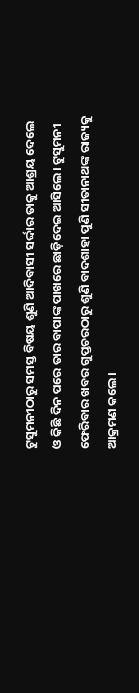ଟୁସୁମନୀଠାରୁ ସମସ୍ତ ବିଷୟ ଶୁଣି ଆଦିବାସୀ ସର୍ଦ୍ଦାର ତାକୁ ଆଶ୍ରୟ ଦେଲେ ଓ କିଛି ଦିନ ପରେ ତାର ବାପାଙ୍କ ପାଖରେ ଛାଡ଼ିଦେଇ ଆସିଲେ। ଟୁସୁମନୀ ଫେରିବାର ଖବର ଗୁପ୍ତଚରଠାରୁ ଶୁଣି ବାଦଶାହା ପୁଣି ସୀତାନାଥଙ୍କ ରାଜ୍ୟକୁ ଆକ୍ରମଣ କଲେ।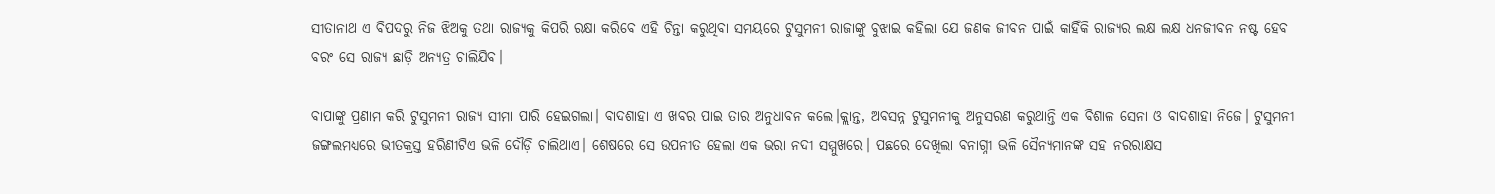ସୀତାନାଥ ଏ ବିପଦରୁ ନିଜ ଝିଅକୁ ତଥା ରାଜ୍ୟକୁ କିପରି ରକ୍ଷା କରିବେ ଏହି ଚିନ୍ତା କରୁଥିବା ସମୟରେ ଟୁସୁମନୀ ରାଜାଙ୍କୁ ବୁଝାଇ କହିଲା ଯେ ଜଣକ ଜୀବନ ପାଇଁ କାହିଁକି ରାଜ୍ୟର ଲକ୍ଷ ଲକ୍ଷ ଧନଜୀବନ ନଷ୍ଟ ହେବ ବରଂ ସେ ରାଜ୍ୟ ଛାଡ଼ି ଅନ୍ୟତ୍ର ଚାଲିଯିବ।

ବାପାଙ୍କୁ ପ୍ରଣାମ କରି ଟୁସୁମନୀ ରାଜ୍ୟ ସୀମା ପାରି ହେଇଗଲା। ବାଦଶାହା ଏ ଖବର ପାଇ ତାର ଅନୁଧାବନ କଲେ।କ୍ଲାନ୍ତ, ଅବସନ୍ନ ଟୁସୁମନୀକୁ ଅନୁସରଣ କରୁଥାନ୍ତି ଏକ ବିଶାଳ ସେନା ଓ ବାଦଶାହା ନିଜେ। ଟୁସୁମନୀ ଜଙ୍ଗଲମଧ୍ୟରେ ଭୀତକ୍ରସ୍ତ ହରିଣୀଟିଏ ଭଳି ଦୌଡ଼ି ଚାଲିଥାଏ। ଶେଷରେ ସେ ଉପନୀତ ହେଲା ଏକ ଭରା ନଦୀ ସମ୍ମୁଖରେ। ପଛରେ ଦେଖିଲା ବନାଗ୍ନୀ ଭଳି ସୈନ୍ୟମାନଙ୍କ ସହ ନରରାକ୍ଷସ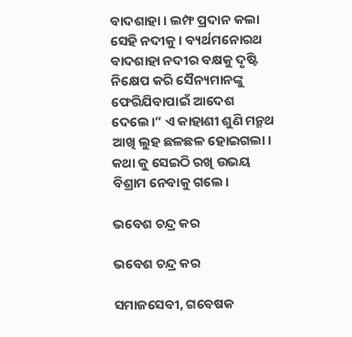ବାଦଶାହା। ଲମ୍ଫ ପ୍ରଦାନ କଲା ସେହି ନଦୀକୁ। ବ୍ୟର୍ଥମନୋରଥ ବାଦଶାହା ନଦୀର ବକ୍ଷକୁ ଦୃଷ୍ଟି ନିକ୍ଷେପ କରି ସୈନ୍ୟମାନଙ୍କୁ ଫେରିଯିବାପାଇଁ ଆଦେଶ ଦେଲେ।” ଏ କାହାଣୀ ଶୁଣି ମନ୍ମଥ ଆଖି ଲୁହ ଛଳଛଳ ହୋଇଗଲା। କଥା କୁ ସେଇଠି ରଖି ଉଭୟ ବିଶ୍ରାମ ନେବାକୁ ଗଲେ।

ଭବେଶ ଚନ୍ଦ୍ର କର

ଭବେଶ ଚନ୍ଦ୍ର କର

ସମାଜସେବୀ, ଗବେଷକ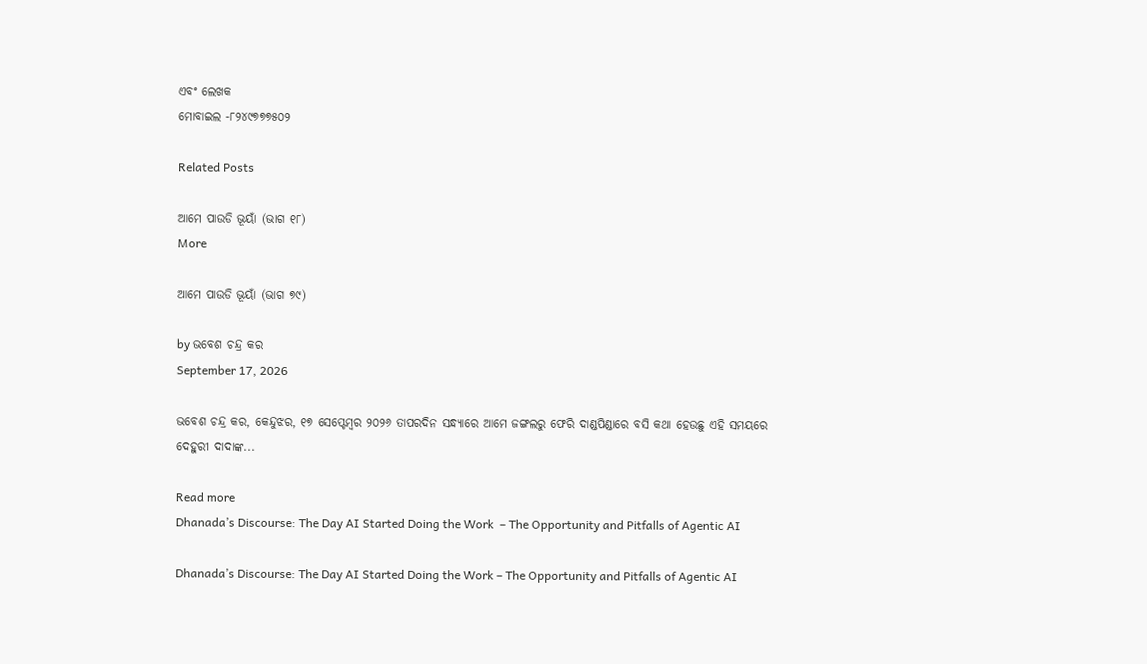ଏବଂ ଲେଖକ
ମୋବାଇଲ -୮୨୪୯୭୭୭୫୦୨

Related Posts

ଆମେ ପାଉଡି ଭୂୟାଁ (ଭାଗ ୧୮)
More

ଆମେ ପାଉଡି ଭୂୟାଁ (ଭାଗ ୭୯)

by ଭବେଶ ଚନ୍ଦ୍ର କର
September 17, 2026

ଭବେଶ ଚନ୍ଦ୍ର କର, କେନ୍ଦୁଝର, ୧୭ ସେପ୍ଟେମ୍ବର ୨୦୨୬ ତାପରଦିନ ସନ୍ଧ୍ୟାରେ ଆମେ ଜଙ୍ଗଲରୁ ଫେରି ଦାଣ୍ଡପିଣ୍ଡାରେ ବସି କଥା ହେଉଛୁ ଏହି ସମୟରେ ଦେହୁରୀ ଦାଦାଙ୍କ...

Read more
Dhanada’s Discourse: The Day AI Started Doing the Work  – The Opportunity and Pitfalls of Agentic AI

Dhanada’s Discourse: The Day AI Started Doing the Work – The Opportunity and Pitfalls of Agentic AI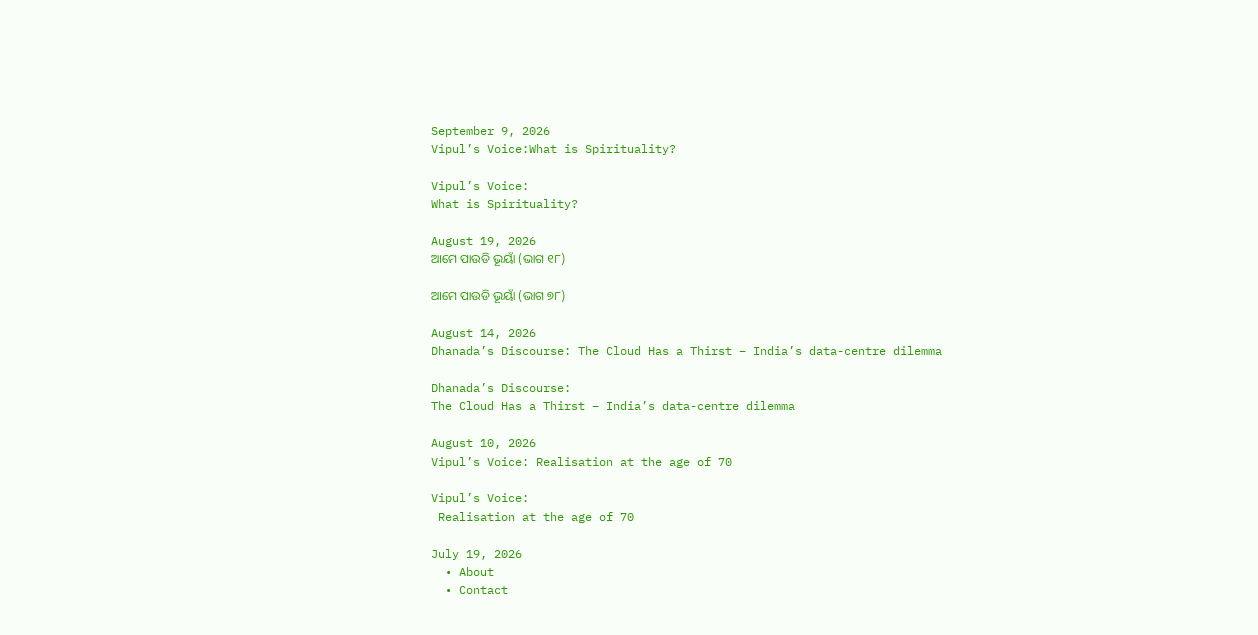September 9, 2026
Vipul’s Voice:What is Spirituality?

Vipul’s Voice:
What is Spirituality?

August 19, 2026
ଆମେ ପାଉଡି ଭୂୟାଁ (ଭାଗ ୧୮)

ଆମେ ପାଉଡି ଭୂୟାଁ (ଭାଗ ୭୮)

August 14, 2026
Dhanada’s Discourse: The Cloud Has a Thirst – India’s data-centre dilemma

Dhanada’s Discourse:
The Cloud Has a Thirst – India’s data-centre dilemma

August 10, 2026
Vipul’s Voice: Realisation at the age of 70

Vipul’s Voice:
 Realisation at the age of 70

July 19, 2026
  • About
  • Contact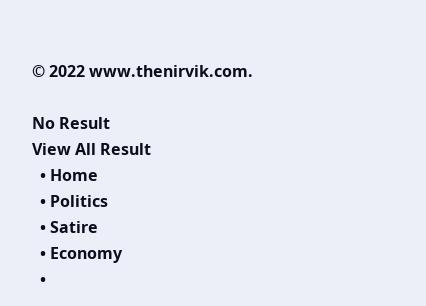© 2022 www.thenirvik.com.

No Result
View All Result
  • Home
  • Politics
  • Satire
  • Economy
  •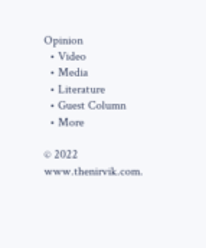Opinion
  • Video
  • Media
  • Literature
  • Guest Column
  • More

© 2022 www.thenirvik.com.